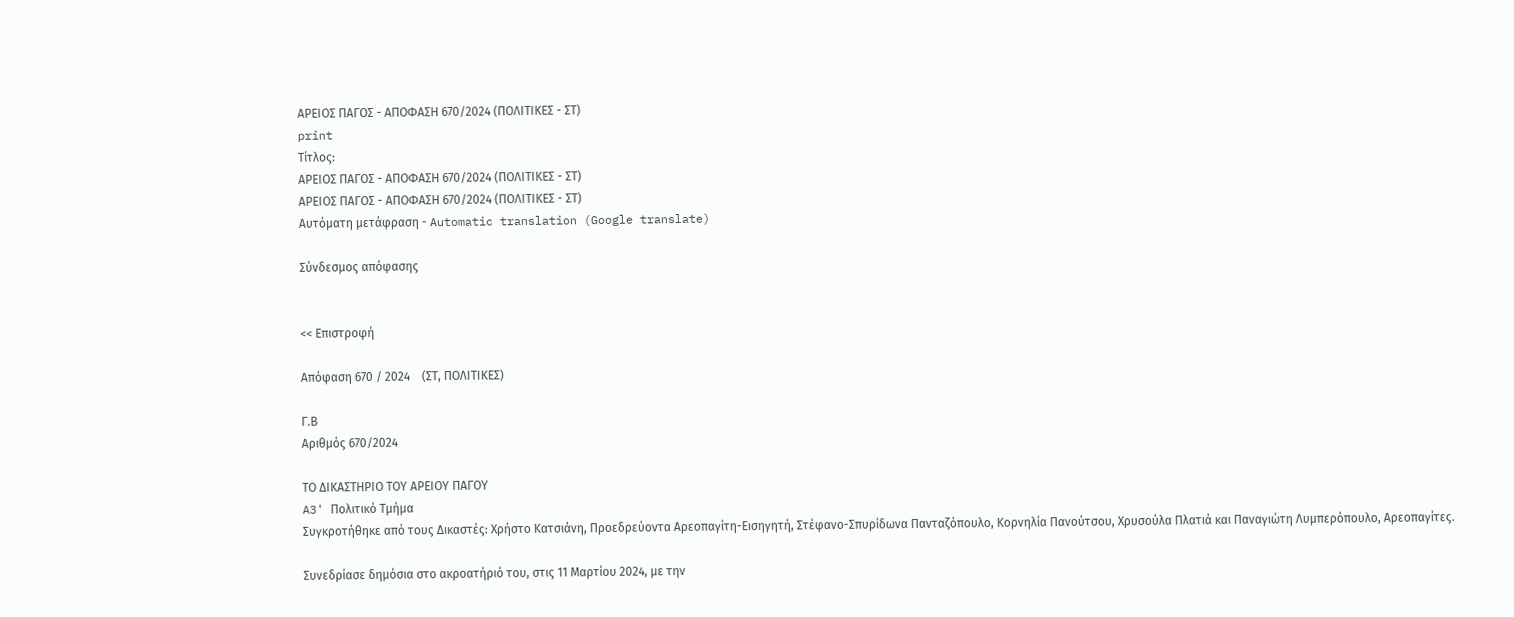ΑΡΕΙΟΣ ΠΑΓΟΣ - ΑΠΟΦΑΣΗ 670/2024 (ΠΟΛΙΤΙΚΕΣ - ΣΤ)
print
Τίτλος:
ΑΡΕΙΟΣ ΠΑΓΟΣ - ΑΠΟΦΑΣΗ 670/2024 (ΠΟΛΙΤΙΚΕΣ - ΣΤ)
ΑΡΕΙΟΣ ΠΑΓΟΣ - ΑΠΟΦΑΣΗ 670/2024 (ΠΟΛΙΤΙΚΕΣ - ΣΤ)
Αυτόματη μετάφραση - Automatic translation (Google translate)

Σύνδεσμος απόφασης


<< Επιστροφή

Απόφαση 670 / 2024    (ΣΤ, ΠΟΛΙΤΙΚΕΣ)

Γ.Β
Αριθμός 670/2024

ΤΟ ΔΙΚΑΣΤΗΡΙΟ ΤΟΥ ΑΡΕΙΟΥ ΠΑΓΟΥ
A3' Πολιτικό Τμήμα
Συγκροτήθηκε από τους Δικαστές: Χρήστο Κατσιάνη, Προεδρεύοντα Αρεοπαγίτη-Εισηγητή, Στέφανο-Σπυρίδωνα Πανταζόπουλο, Κορνηλία Πανούτσου, Χρυσούλα Πλατιά και Παναγιώτη Λυμπερόπουλο, Αρεοπαγίτες.

Συνεδρίασε δημόσια στο ακροατήριό του, στις 11 Μαρτίου 2024, με την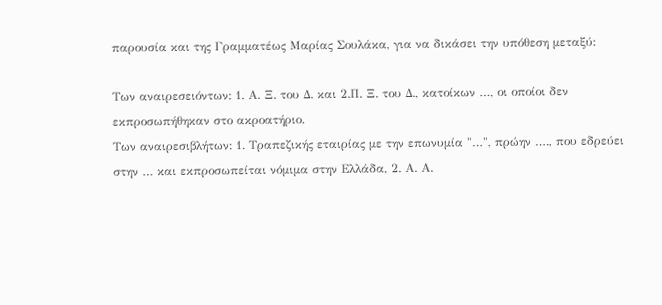παρουσία και της Γραμματέως Μαρίας Σουλάκα, για να δικάσει την υπόθεση μεταξύ:

Των αναιρεσειόντων: 1. Α. Ξ. του Δ. και 2.Π. Ξ. του Δ., κατοίκων …, οι οποίοι δεν εκπροσωπήθηκαν στο ακροατήριο.
Των αναιρεσιβλήτων: 1. Τραπεζικής εταιρίας με την επωνυμία "…", πρώην …., που εδρεύει στην … και εκπροσωπείται νόμιμα στην Ελλάδα, 2. Α. Α.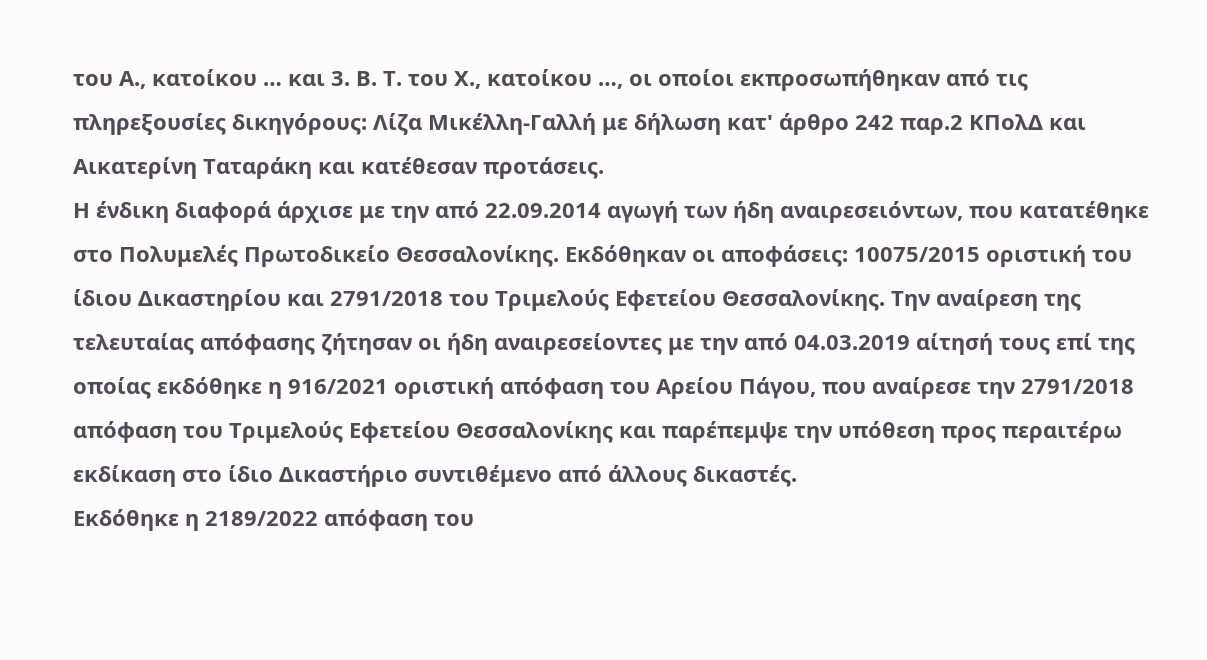του Α., κατοίκου … και 3. Β. Τ. του Χ., κατοίκου …, οι οποίοι εκπροσωπήθηκαν από τις πληρεξουσίες δικηγόρους: Λίζα Μικέλλη-Γαλλή με δήλωση κατ' άρθρο 242 παρ.2 ΚΠολΔ και Αικατερίνη Ταταράκη και κατέθεσαν προτάσεις.
Η ένδικη διαφορά άρχισε με την από 22.09.2014 αγωγή των ήδη αναιρεσειόντων, που κατατέθηκε στο Πολυμελές Πρωτοδικείο Θεσσαλονίκης. Εκδόθηκαν οι αποφάσεις: 10075/2015 οριστική του ίδιου Δικαστηρίου και 2791/2018 του Τριμελούς Εφετείου Θεσσαλονίκης. Την αναίρεση της τελευταίας απόφασης ζήτησαν οι ήδη αναιρεσείοντες με την από 04.03.2019 αίτησή τους επί της οποίας εκδόθηκε η 916/2021 οριστική απόφαση του Αρείου Πάγου, που αναίρεσε την 2791/2018 απόφαση του Τριμελούς Εφετείου Θεσσαλονίκης και παρέπεμψε την υπόθεση προς περαιτέρω εκδίκαση στο ίδιο Δικαστήριο συντιθέμενο από άλλους δικαστές.
Εκδόθηκε η 2189/2022 απόφαση του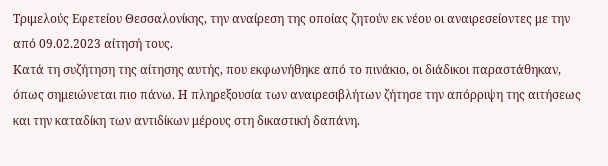Τριμελούς Εφετείου Θεσσαλονίκης, την αναίρεση της οποίας ζητούν εκ νέου οι αναιρεσείοντες με την από 09.02.2023 αίτησή τους.
Κατά τη συζήτηση της αίτησης αυτής, που εκφωνήθηκε από το πινάκιο, οι διάδικοι παραστάθηκαν, όπως σημειώνεται πιο πάνω. Η πληρεξουσία των αναιρεσιβλήτων ζήτησε την απόρριψη της αιτήσεως και την καταδίκη των αντιδίκων μέρους στη δικαστική δαπάνη.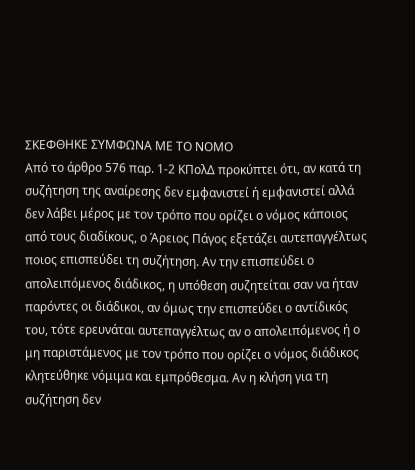ΣΚΕΦΘΗΚΕ ΣΥΜΦΩΝΑ ΜΕ ΤΟ ΝΟΜΟ
Από το άρθρο 576 παρ. 1-2 ΚΠολΔ προκύπτει ότι, αν κατά τη συζήτηση της αναίρεσης δεν εμφανιστεί ή εμφανιστεί αλλά δεν λάβει μέρος με τον τρόπο που ορίζει ο νόμος κάποιος από τους διαδίκους, ο Άρειος Πάγος εξετάζει αυτεπαγγέλτως ποιος επισπεύδει τη συζήτηση. Αν την επισπεύδει ο απολειπόμενος διάδικος, η υπόθεση συζητείται σαν να ήταν παρόντες οι διάδικοι, αν όμως την επισπεύδει ο αντίδικός του, τότε ερευνάται αυτεπαγγέλτως αν ο απολειπόμενος ή ο μη παριστάμενος με τον τρόπο που ορίζει ο νόμος διάδικος κλητεύθηκε νόμιμα και εμπρόθεσμα. Αν η κλήση για τη συζήτηση δεν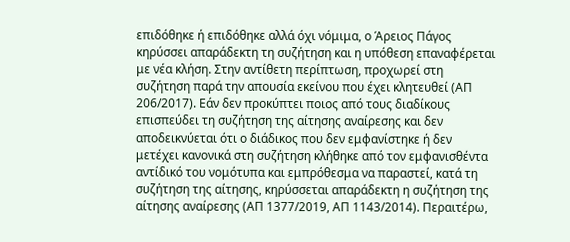επιδόθηκε ή επιδόθηκε αλλά όχι νόμιμα, ο Άρειος Πάγος κηρύσσει απαράδεκτη τη συζήτηση και η υπόθεση επαναφέρεται με νέα κλήση. Στην αντίθετη περίπτωση, προχωρεί στη συζήτηση παρά την απουσία εκείνου που έχει κλητευθεί (ΑΠ 206/2017). Εάν δεν προκύπτει ποιος από τους διαδίκους επισπεύδει τη συζήτηση της αίτησης αναίρεσης και δεν αποδεικνύεται ότι ο διάδικος που δεν εμφανίστηκε ή δεν μετέχει κανονικά στη συζήτηση κλήθηκε από τον εμφανισθέντα αντίδικό του νομότυπα και εμπρόθεσμα να παραστεί, κατά τη συζήτηση της αίτησης, κηρύσσεται απαράδεκτη η συζήτηση της αίτησης αναίρεσης (ΑΠ 1377/2019, ΑΠ 1143/2014). Περαιτέρω,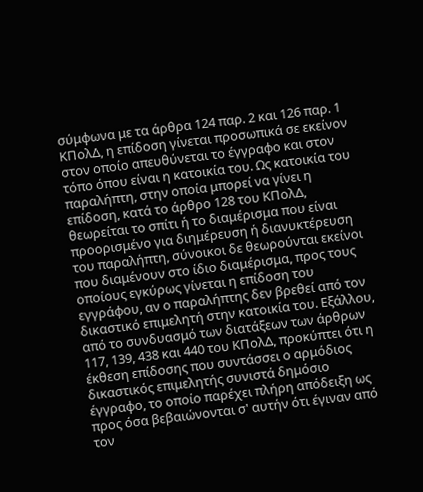σύμφωνα με τα άρθρα 124 παρ. 2 και 126 παρ. 1 ΚΠολΔ, η επίδοση γίνεται προσωπικά σε εκείνον στον οποίο απευθύνεται το έγγραφο και στον τόπο όπου είναι η κατοικία του. Ως κατοικία του παραλήπτη, στην οποία μπορεί να γίνει η επίδοση, κατά το άρθρο 128 του ΚΠολΔ, θεωρείται το σπίτι ή το διαμέρισμα που είναι προορισμένο για διημέρευση ή διανυκτέρευση του παραλήπτη, σύνοικοι δε θεωρούνται εκείνοι που διαμένουν στο ίδιο διαμέρισμα, προς τους οποίους εγκύρως γίνεται η επίδοση του εγγράφου, αν ο παραλήπτης δεν βρεθεί από τον δικαστικό επιμελητή στην κατοικία του. Εξάλλου, από το συνδυασμό των διατάξεων των άρθρων 117, 139, 438 και 440 του ΚΠολΔ, προκύπτει ότι η έκθεση επίδοσης που συντάσσει ο αρμόδιος δικαστικός επιμελητής συνιστά δημόσιο έγγραφο, το οποίο παρέχει πλήρη απόδειξη ως προς όσα βεβαιώνονται σ' αυτήν ότι έγιναν από τον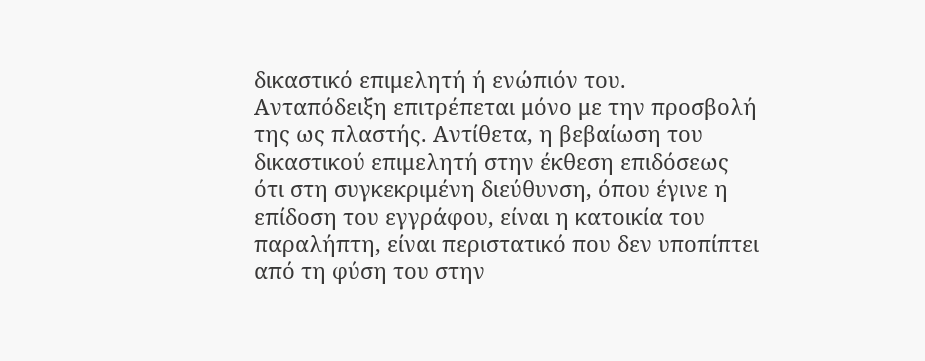δικαστικό επιμελητή ή ενώπιόν του. Ανταπόδειξη επιτρέπεται μόνο με την προσβολή της ως πλαστής. Αντίθετα, η βεβαίωση του δικαστικού επιμελητή στην έκθεση επιδόσεως ότι στη συγκεκριμένη διεύθυνση, όπου έγινε η επίδοση του εγγράφου, είναι η κατοικία του παραλήπτη, είναι περιστατικό που δεν υποπίπτει από τη φύση του στην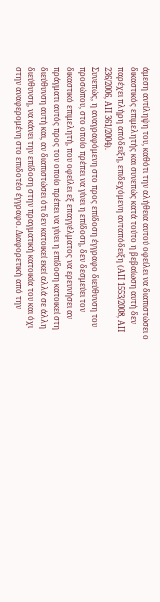άμεση αντίληψη του, καθότι την αλήθεια αυτού οφείλει να διαπιστώσει ο δικαστικός επιμελητής και συνεπώς κατά τούτο η βεβαίωση αυτή δεν παρέχει πλήρη απόδειξη, επιδεχόμενη ανταπόδειξη (ΑΠ 1553/2008, ΑΠ 236/2006, ΑΠ 361/2004).
Συνεπώς, η αναγραφόμενη στο προς επίδοση έγγραφο διεύθυνση του προσώπου, στο οποίο πρέπει να γίνει η επίδοση, δεν δεσμεύει τον δικαστικό επιμελητή, που οφείλει εξ επαγγέλματος να ερευνήσει αν πράγματι αυτός προς τον οποίο πρέπει να γίνει η επίδοση κατοικεί στη διεύθυνση αυτή και, αν διαπιστώσει ότι δεν κατοικεί εκεί αλλά σε άλλη διεύθυνση, να κάνει την επίδοση στην πραγματική κατοικία του και όχι στην αναφερομένη στο επιδοτέο έγγραφο. Διαφορετική από την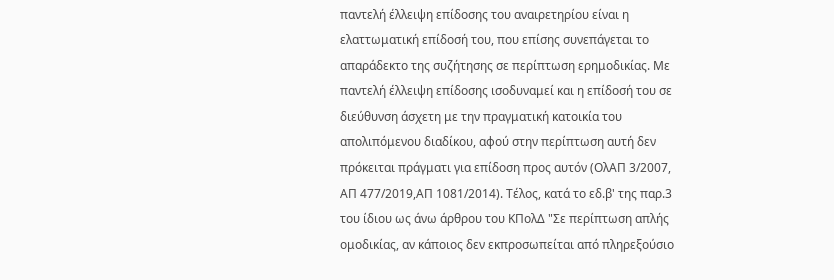παντελή έλλειψη επίδοσης του αναιρετηρίου είναι η ελαττωματική επίδοσή του, που επίσης συνεπάγεται το απαράδεκτο της συζήτησης σε περίπτωση ερημοδικίας. Με παντελή έλλειψη επίδοσης ισοδυναμεί και η επίδοσή του σε διεύθυνση άσχετη με την πραγματική κατοικία του απολιπόμενου διαδίκου, αφού στην περίπτωση αυτή δεν πρόκειται πράγματι για επίδοση προς αυτόν (ΟλΑΠ 3/2007, ΑΠ 477/2019,ΑΠ 1081/2014). Τέλος, κατά το εδ.β' της παρ.3 του ίδιου ως άνω άρθρου του ΚΠολΔ "Σε περίπτωση απλής ομοδικίας, αν κάποιος δεν εκπροσωπείται από πληρεξούσιο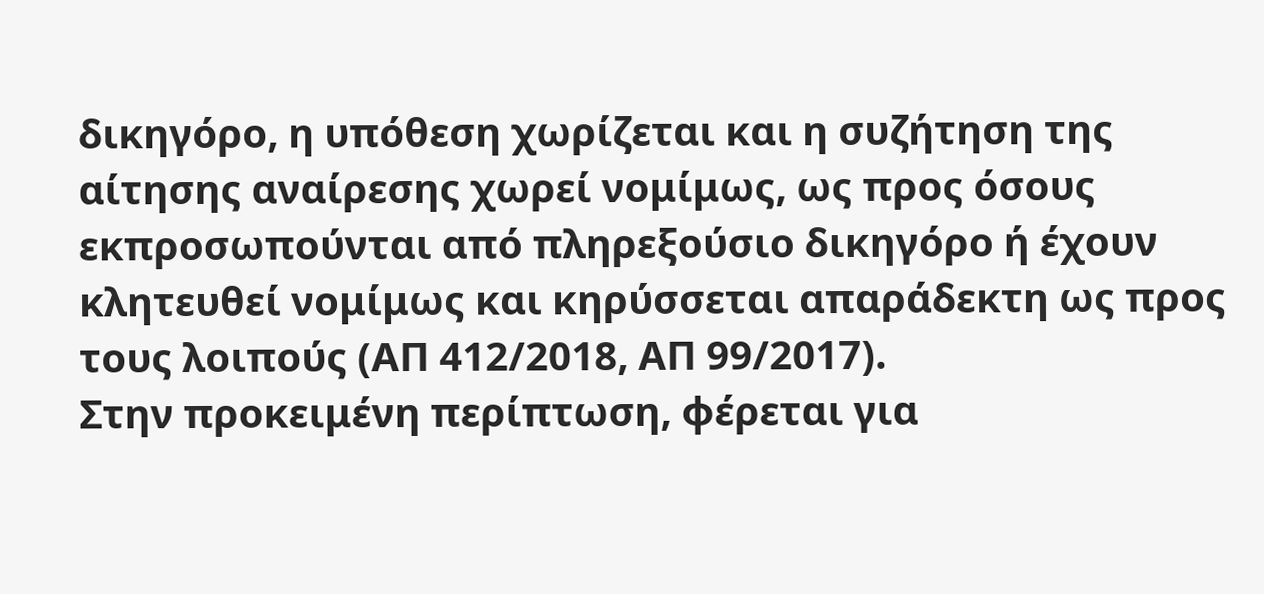δικηγόρο, η υπόθεση χωρίζεται και η συζήτηση της αίτησης αναίρεσης χωρεί νομίμως, ως προς όσους εκπροσωπούνται από πληρεξούσιο δικηγόρο ή έχουν κλητευθεί νομίμως και κηρύσσεται απαράδεκτη ως προς τους λοιπούς (ΑΠ 412/2018, ΑΠ 99/2017).
Στην προκειμένη περίπτωση, φέρεται για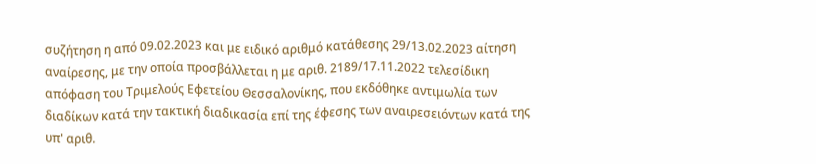συζήτηση η από 09.02.2023 και με ειδικό αριθμό κατάθεσης 29/13.02.2023 αίτηση αναίρεσης, με την οποία προσβάλλεται η με αριθ. 2189/17.11.2022 τελεσίδικη απόφαση του Τριμελούς Εφετείου Θεσσαλονίκης, που εκδόθηκε αντιμωλία των διαδίκων κατά την τακτική διαδικασία επί της έφεσης των αναιρεσειόντων κατά της υπ' αριθ.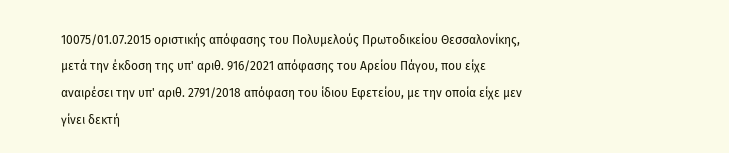10075/01.07.2015 οριστικής απόφασης του Πολυμελούς Πρωτοδικείου Θεσσαλονίκης, μετά την έκδοση της υπ' αριθ. 916/2021 απόφασης του Αρείου Πάγου, που είχε αναιρέσει την υπ' αριθ. 2791/2018 απόφαση του ίδιου Εφετείου, με την οποία είχε μεν γίνει δεκτή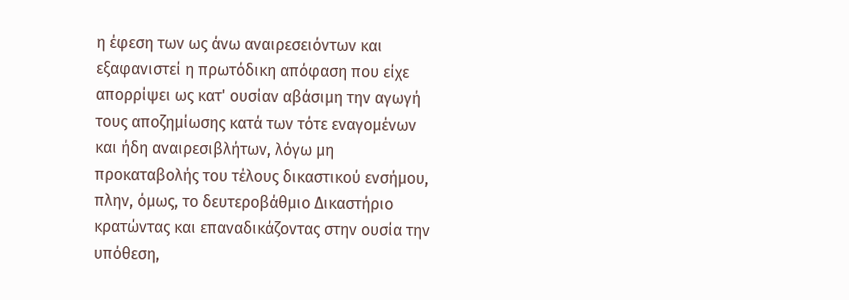η έφεση των ως άνω αναιρεσειόντων και εξαφανιστεί η πρωτόδικη απόφαση που είχε απορρίψει ως κατ' ουσίαν αβάσιμη την αγωγή τους αποζημίωσης κατά των τότε εναγομένων και ήδη αναιρεσιβλήτων, λόγω μη προκαταβολής του τέλους δικαστικού ενσήμου, πλην, όμως, το δευτεροβάθμιο Δικαστήριο κρατώντας και επαναδικάζοντας στην ουσία την υπόθεση,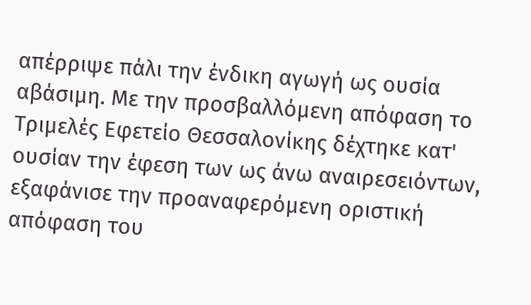απέρριψε πάλι την ένδικη αγωγή ως ουσία αβάσιμη. Με την προσβαλλόμενη απόφαση το Τριμελές Εφετείο Θεσσαλονίκης δέχτηκε κατ' ουσίαν την έφεση των ως άνω αναιρεσειόντων, εξαφάνισε την προαναφερόμενη οριστική απόφαση του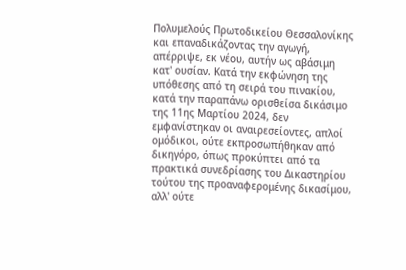Πολυμελούς Πρωτοδικείου Θεσσαλονίκης και επαναδικάζοντας την αγωγή, απέρριψε, εκ νέου, αυτήν ως αβάσιμη κατ' ουσίαν. Κατά την εκφώνηση της υπόθεσης από τη σειρά του πινακίου, κατά την παραπάνω ορισθείσα δικάσιμο της 11ης Μαρτίου 2024, δεν εμφανίστηκαν οι αναιρεσείοντες, απλοί ομόδικοι, ούτε εκπροσωπήθηκαν από δικηγόρο, όπως προκύπτει από τα πρακτικά συνεδρίασης του Δικαστηρίου τούτου της προαναφερομένης δικασίμου, αλλ' ούτε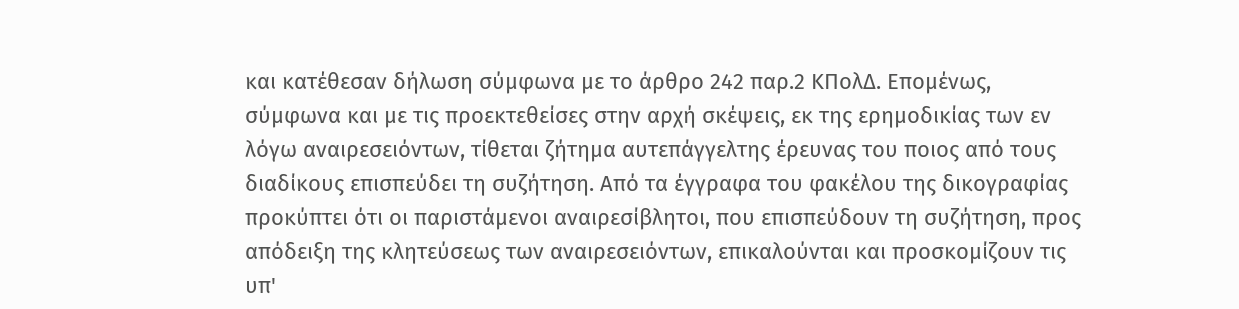και κατέθεσαν δήλωση σύμφωνα με το άρθρο 242 παρ.2 ΚΠολΔ. Επομένως, σύμφωνα και με τις προεκτεθείσες στην αρχή σκέψεις, εκ της ερημοδικίας των εν λόγω αναιρεσειόντων, τίθεται ζήτημα αυτεπάγγελτης έρευνας του ποιος από τους διαδίκους επισπεύδει τη συζήτηση. Από τα έγγραφα του φακέλου της δικογραφίας προκύπτει ότι οι παριστάμενοι αναιρεσίβλητοι, που επισπεύδουν τη συζήτηση, προς απόδειξη της κλητεύσεως των αναιρεσειόντων, επικαλούνται και προσκομίζουν τις υπ'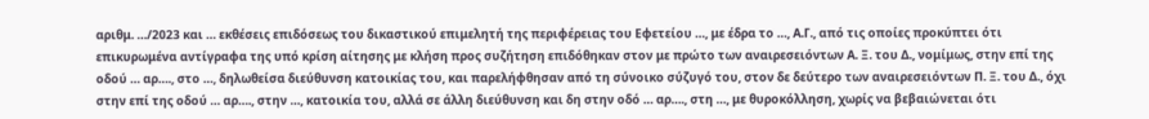αριθμ. …/2023 και … εκθέσεις επιδόσεως του δικαστικού επιμελητή της περιφέρειας του Εφετείου …, με έδρα το …, Α.Γ., από τις οποίες προκύπτει ότι επικυρωμένα αντίγραφα της υπό κρίση αίτησης με κλήση προς συζήτηση επιδόθηκαν στον με πρώτο των αναιρεσειόντων Α. Ξ. του Δ., νομίμως, στην επί της οδού … αρ…., στο …, δηλωθείσα διεύθυνση κατοικίας του, και παρελήφθησαν από τη σύνοικο σύζυγό του, στον δε δεύτερο των αναιρεσειόντων Π. Ξ. του Δ., όχι στην επί της οδού … αρ…., στην …, κατοικία του, αλλά σε άλλη διεύθυνση και δη στην οδό … αρ…., στη …, με θυροκόλληση, χωρίς να βεβαιώνεται ότι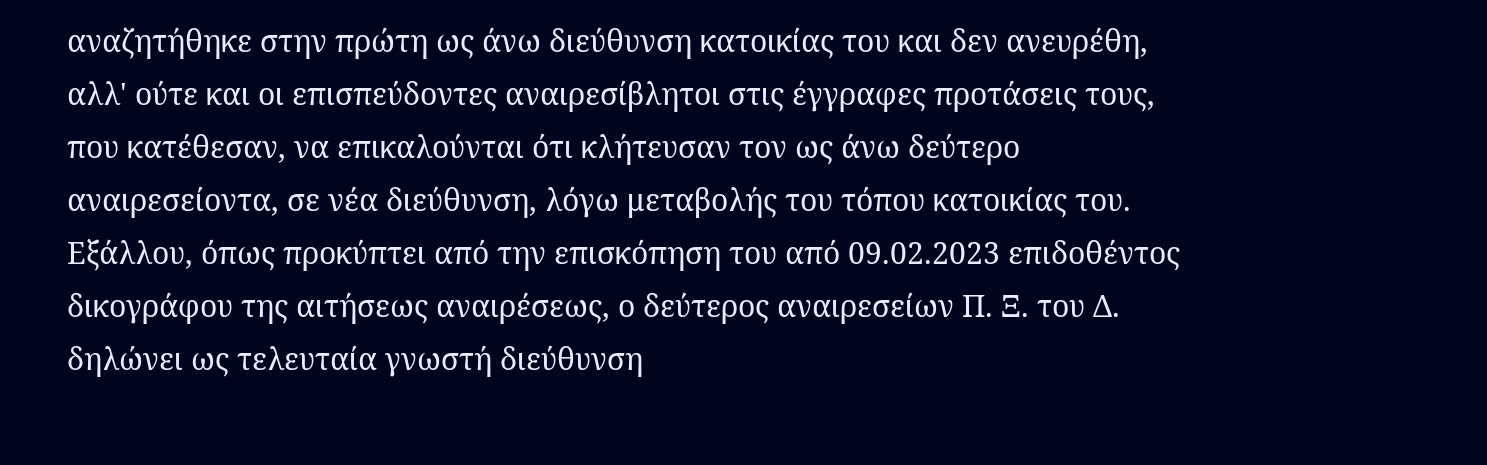αναζητήθηκε στην πρώτη ως άνω διεύθυνση κατοικίας του και δεν ανευρέθη, αλλ' ούτε και οι επισπεύδοντες αναιρεσίβλητοι στις έγγραφες προτάσεις τους, που κατέθεσαν, να επικαλούνται ότι κλήτευσαν τον ως άνω δεύτερο αναιρεσείοντα, σε νέα διεύθυνση, λόγω μεταβολής του τόπου κατοικίας του. Εξάλλου, όπως προκύπτει από την επισκόπηση του από 09.02.2023 επιδοθέντος δικογράφου της αιτήσεως αναιρέσεως, ο δεύτερος αναιρεσείων Π. Ξ. του Δ. δηλώνει ως τελευταία γνωστή διεύθυνση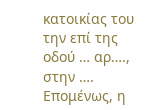κατοικίας του την επί της οδού … αρ…., στην …. Επομένως, η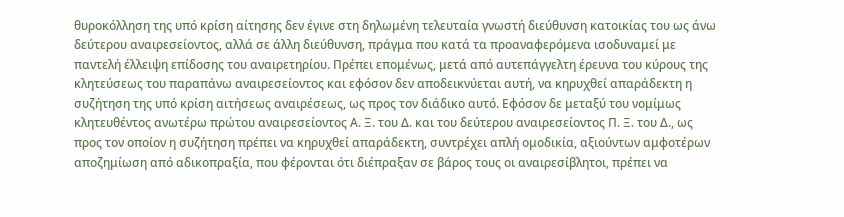θυροκόλληση της υπό κρίση αίτησης δεν έγινε στη δηλωμένη τελευταία γνωστή διεύθυνση κατοικίας του ως άνω δεύτερου αναιρεσείοντος, αλλά σε άλλη διεύθυνση, πράγμα που κατά τα προαναφερόμενα ισοδυναμεί με παντελή έλλειψη επίδοσης του αναιρετηρίου. Πρέπει επομένως, μετά από αυτεπάγγελτη έρευνα του κύρους της κλητεύσεως του παραπάνω αναιρεσείοντος και εφόσον δεν αποδεικνύεται αυτή, να κηρυχθεί απαράδεκτη η συζήτηση της υπό κρίση αιτήσεως αναιρέσεως, ως προς τον διάδικο αυτό. Εφόσον δε μεταξύ του νομίμως κλητευθέντος ανωτέρω πρώτου αναιρεσείοντος Α. Ξ. του Δ. και του δεύτερου αναιρεσείοντος Π. Ξ. του Δ., ως προς τον οποίον η συζήτηση πρέπει να κηρυχθεί απαράδεκτη, συντρέχει απλή ομοδικία, αξιούντων αμφοτέρων αποζημίωση από αδικοπραξία, που φέρονται ότι διέπραξαν σε βάρος τους οι αναιρεσίβλητοι, πρέπει να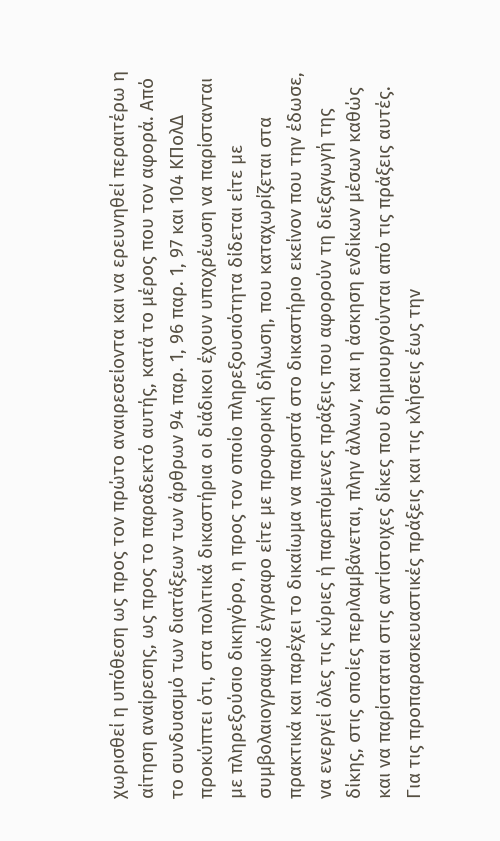χωρισθεί η υπόθεση ως προς τον πρώτο αναιρεσείοντα και να ερευνηθεί περαιτέρω η αίτηση αναίρεσης, ως προς το παραδεκτό αυτής, κατά το μέρος που τον αφορά. Από το συνδυασμό των διατάξεων των άρθρων 94 παρ. 1, 96 παρ. 1, 97 και 104 ΚΠολΔ προκύπτει ότι, στα πολιτικά δικαστήρια οι διάδικοι έχουν υποχρέωση να παρίστανται με πληρεξούσιο δικηγόρο, η προς τον οποίο πληρεξουσιότητα δίδεται είτε με συμβολαιογραφικό έγγραφο είτε με προφορική δήλωση, που καταχωρίζεται στα πρακτικά και παρέχει το δικαίωμα να παριστά στο δικαστήριο εκείνον που την έδωσε, να ενεργεί όλες τις κύριες ή παρεπόμενες πράξεις που αφορούν τη διεξαγωγή της δίκης, στις οποίες περιλαμβάνεται, πλην άλλων, και η άσκηση ενδίκων μέσων καθώς και να παρίσταται στις αντίστοιχες δίκες που δημιουργούνται από τις πράξεις αυτές. Για τις προπαρασκευαστικές πράξεις και τις κλήσεις έως την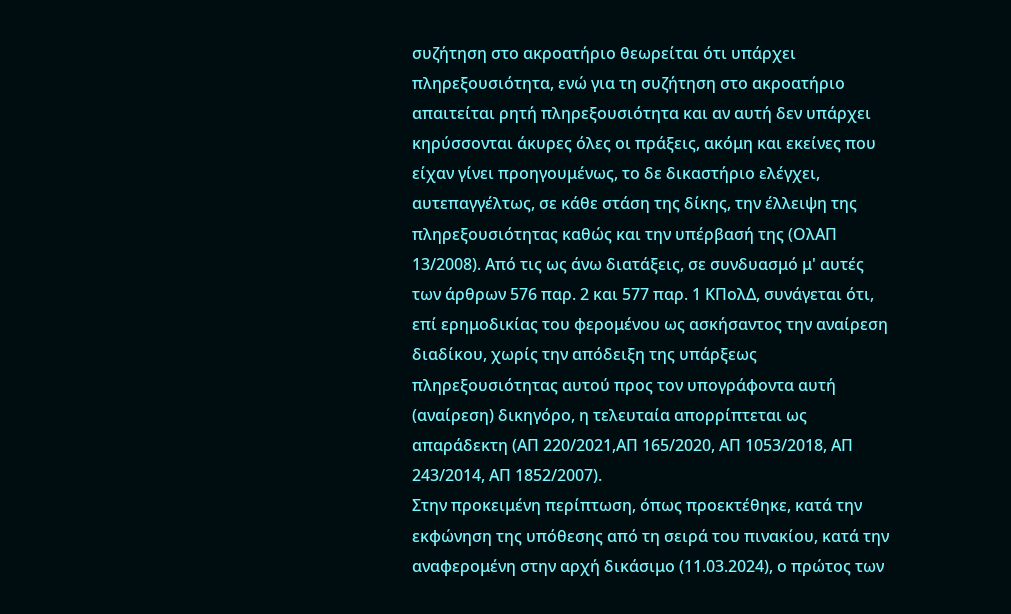συζήτηση στο ακροατήριο θεωρείται ότι υπάρχει πληρεξουσιότητα, ενώ για τη συζήτηση στο ακροατήριο απαιτείται ρητή πληρεξουσιότητα και αν αυτή δεν υπάρχει κηρύσσονται άκυρες όλες οι πράξεις, ακόμη και εκείνες που είχαν γίνει προηγουμένως, το δε δικαστήριο ελέγχει, αυτεπαγγέλτως, σε κάθε στάση της δίκης, την έλλειψη της πληρεξουσιότητας καθώς και την υπέρβασή της (ΟλΑΠ 13/2008). Από τις ως άνω διατάξεις, σε συνδυασμό μ' αυτές των άρθρων 576 παρ. 2 και 577 παρ. 1 ΚΠολΔ, συνάγεται ότι, επί ερημοδικίας του φερομένου ως ασκήσαντος την αναίρεση διαδίκου, χωρίς την απόδειξη της υπάρξεως πληρεξουσιότητας αυτού προς τον υπογράφοντα αυτή (αναίρεση) δικηγόρο, η τελευταία απορρίπτεται ως απαράδεκτη (ΑΠ 220/2021,ΑΠ 165/2020, ΑΠ 1053/2018, ΑΠ 243/2014, ΑΠ 1852/2007).
Στην προκειμένη περίπτωση, όπως προεκτέθηκε, κατά την εκφώνηση της υπόθεσης από τη σειρά του πινακίου, κατά την αναφερομένη στην αρχή δικάσιμο (11.03.2024), ο πρώτος των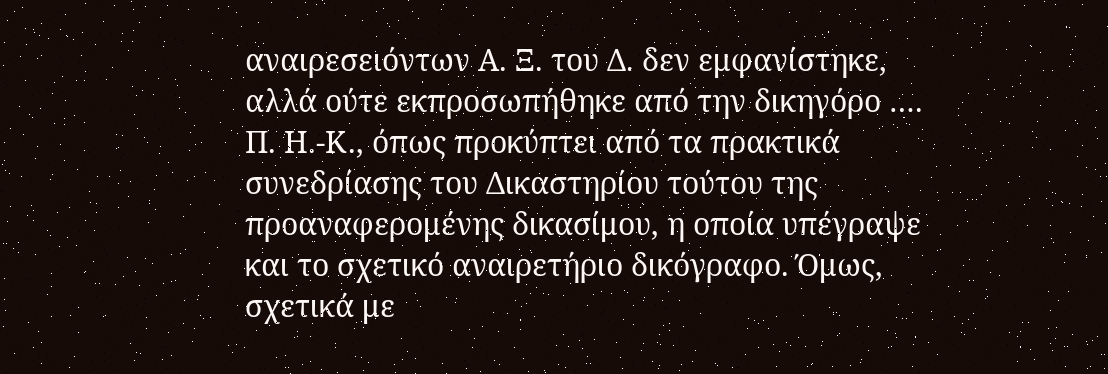αναιρεσειόντων Α. Ξ. του Δ. δεν εμφανίστηκε, αλλά ούτε εκπροσωπήθηκε από την δικηγόρο …. Π. Η.-Κ., όπως προκύπτει από τα πρακτικά συνεδρίασης του Δικαστηρίου τούτου της προαναφερομένης δικασίμου, η οποία υπέγραψε και το σχετικό αναιρετήριο δικόγραφο. Όμως, σχετικά με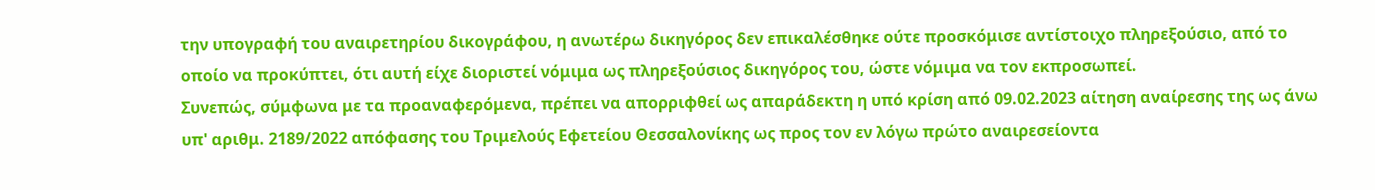την υπογραφή του αναιρετηρίου δικογράφου, η ανωτέρω δικηγόρος δεν επικαλέσθηκε ούτε προσκόμισε αντίστοιχο πληρεξούσιο, από το οποίο να προκύπτει, ότι αυτή είχε διοριστεί νόμιμα ως πληρεξούσιος δικηγόρος του, ώστε νόμιμα να τον εκπροσωπεί.
Συνεπώς, σύμφωνα με τα προαναφερόμενα, πρέπει να απορριφθεί ως απαράδεκτη η υπό κρίση από 09.02.2023 αίτηση αναίρεσης της ως άνω υπ' αριθμ. 2189/2022 απόφασης του Τριμελούς Εφετείου Θεσσαλονίκης ως προς τον εν λόγω πρώτο αναιρεσείοντα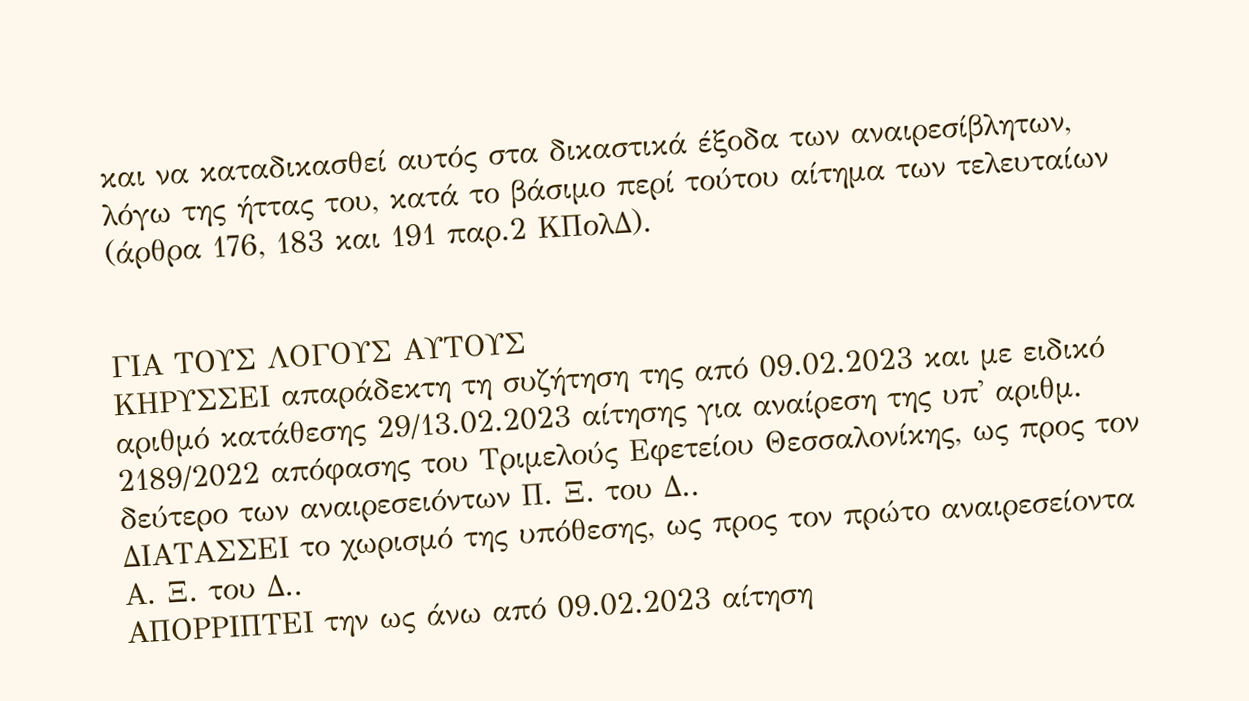και να καταδικασθεί αυτός στα δικαστικά έξοδα των αναιρεσίβλητων, λόγω της ήττας του, κατά το βάσιμο περί τούτου αίτημα των τελευταίων (άρθρα 176, 183 και 191 παρ.2 ΚΠολΔ).


ΓΙΑ ΤΟΥΣ ΛΟΓΟΥΣ ΑΥΤΟΥΣ
ΚΗΡΥΣΣΕΙ απαράδεκτη τη συζήτηση της από 09.02.2023 και με ειδικό αριθμό κατάθεσης 29/13.02.2023 αίτησης για αναίρεση της υπ' αριθμ. 2189/2022 απόφασης του Τριμελούς Εφετείου Θεσσαλονίκης, ως προς τον δεύτερο των αναιρεσειόντων Π. Ξ. του Δ..
ΔΙΑΤΑΣΣΕΙ το χωρισμό της υπόθεσης, ως προς τον πρώτο αναιρεσείοντα Α. Ξ. του Δ..
ΑΠΟΡΡΙΠΤΕΙ την ως άνω από 09.02.2023 αίτηση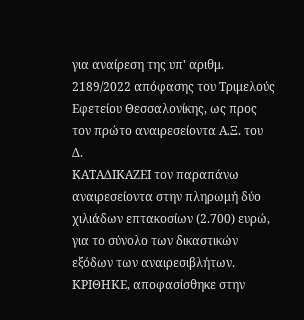για αναίρεση της υπ' αριθμ. 2189/2022 απόφασης του Τριμελούς Εφετείου Θεσσαλονίκης, ως προς τον πρώτο αναιρεσείοντα Α.Ξ. του Δ.
ΚΑΤΑΔΙΚΑΖΕΙ τον παραπάνω αναιρεσείοντα στην πληρωμή δύο χιλιάδων επτακοσίων (2.700) ευρώ, για το σύνολο των δικαστικών εξόδων των αναιρεσιβλήτων.
ΚΡΙΘΗΚΕ, αποφασίσθηκε στην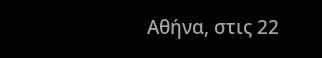Αθήνα, στις 22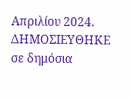Απριλίου 2024.
ΔΗΜΟΣΙΕΥΘΗΚΕ σε δημόσια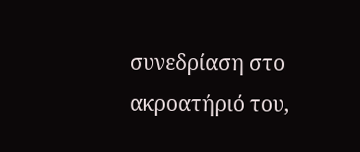συνεδρίαση στο ακροατήριό του,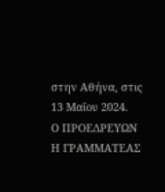στην Αθήνα, στις 13 Μαΐου 2024.
Ο ΠΡΟΕΔΡΕΥΩΝ Η ΓΡΑΜΜΑΤΕΑΣ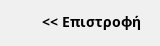<< Επιστροφή